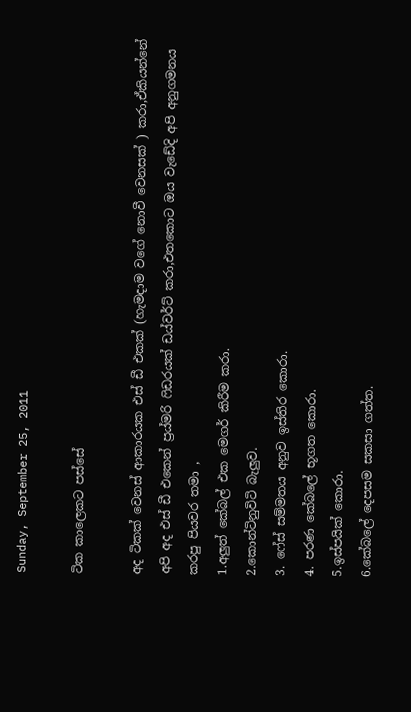Sunday, September 25, 2011

ටික කාලෙකට පස්සේ

අද ටිකක් වෙනස් ආකාරයක එස් ඩී එකක් (හැමදාම වගේ නොවී වෙනසක් ) කරා,ඒකියන්නේ අපි අද එස් ඩී එකෙන් ප්‍රය්මරි ෆිඩරයක් ඩය්වර්ට් කරා,එතකොට ඔය වැඩේදි අපි අනුගමනය කරපු පියවර තමා ,
1.අලුත් කේබල් එක මෙගර් කිරීම කරා.
2.කොන්ටිනුවිටි බැලුව.
3. ෆේස් සම්මතය අනුව ඉස්තිර කොරා.
4. පරණ කේබලේ භූගත කොරා.
5.ඉස්පයික් කොරා.
6.කේබලේ දෙපසම සකසා ගත්ත.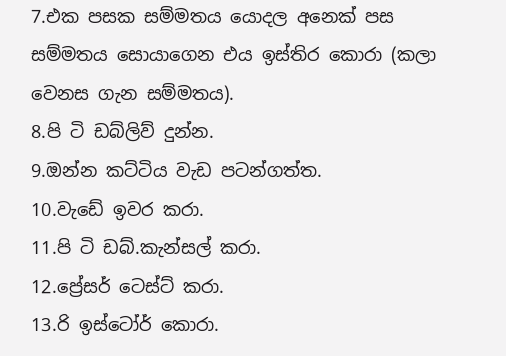7.එක පසක සම්මතය යොදල අනෙක් පස සම්මතය සොයාගෙන එය ඉස්තිර කොරා (කලා වෙනස ගැන සම්මතය).
8.පි ටි ඩබ්ලිව් දුන්න.
9.ඔන්න කට්ටිය වැඩ පටන්ගත්ත.
10.වැඩේ ඉවර කරා.
11.පි ටි ඩබ්.කැන්සල් කරා.
12.ප්‍රේසර් ටෙස්ට් කරා.
13.රි ඉස්ටෝර් කොරා.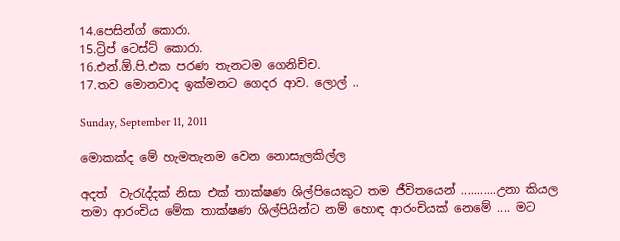14.පෙසින්ග් කොරා.
15.ට්‍රිප් ටෙස්ට් කොරා.
16.එන්.ඕ.පි.එක පරණ තැනටම ගෙනිච්ච.
17.තව මොනවාද ඉක්මනට ගෙදර ආව. ලොල් ..

Sunday, September 11, 2011

මොකක්ද මේ හැමතැනම වෙන නොසැලකිල්ල

අදත්  වැරැද්දක් නිසා එක් තාක්ෂණ ශිල්පියෙකුට තම ජීවිතයෙන් ...........උනා කියල තමා ආරංචිය මේක තාක්ෂණ ශිල්පියින්ට නම් හොඳ ආරංචියක් නෙමේ .... මට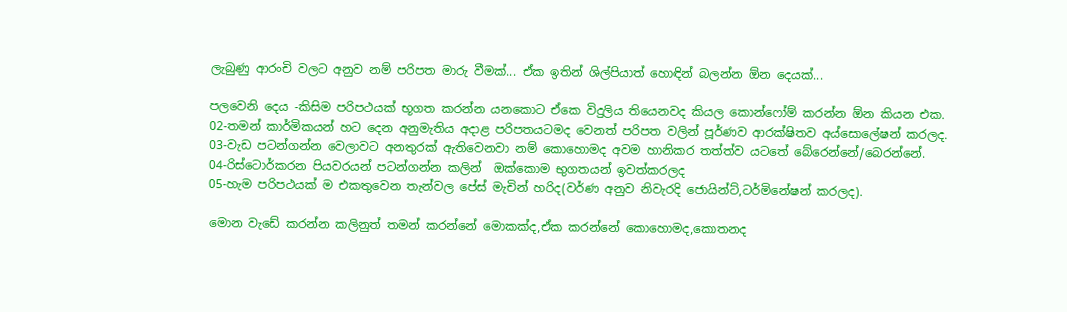ලැබුණු ආරංචි වලට අනුව නම් පරිපත මාරු වීමක්... ඒක ඉතින් ශිල්පියාත් හොඳින් බලන්න ඕන දෙයක්...

පලවෙනි දෙය -කිසිම පරිපථයක් භූගත කරන්න යනකොට ඒකෙ විදුලිය තියෙනවද කියල කොන්ෆෝම් කරන්න ඕන කියන එක.
02-තමන් කාර්මිකයන් හට දෙන අනුමැතිය අදාළ පරිපතයටමද වෙනත් පරිපත වලින් පූර්ණව ආරක්ෂිතව අය්සොලේෂන් කරලද.
03-වැඩ පටන්ගන්න වෙලාවට අනතුරක් ඇතිවෙනවා නම් කොහොමද අවම හානිකර තත්ත්ව යටතේ බේරෙන්නේ/බෙරන්නේ.
04-රිස්ටොර්කරන පියවරයන් පටන්ගන්න කලින්  ඔක්කොම භුගතයන් ඉවත්කරලද
05-හැම පරිපථයක් ම එකතුවෙන තැන්වල පේස් මැචින් හරිද(වර්ණ අනුව නිවැරදි ජොයින්ට්,ටර්මිනේෂන් කරලද).

මොන වැඩේ කරන්න කලිනුත් තමන් කරන්නේ මොකක්ද,ඒක කරන්නේ කොහොමද,කොතනද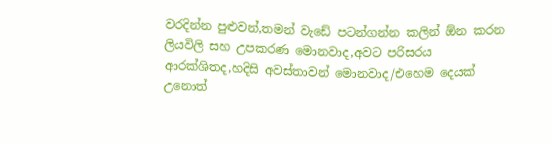වරදින්න පුළුවන්,තමන් වැඩේ පටන්ගන්න කලින් ඕන කරන ලියවිලි සහ උපකරණ මොනවාද,අවට පරිසරය ආරක්ශිතද,හදිසි අවස්තාවන් මොනවාද/එහෙම දෙයක් උනොත්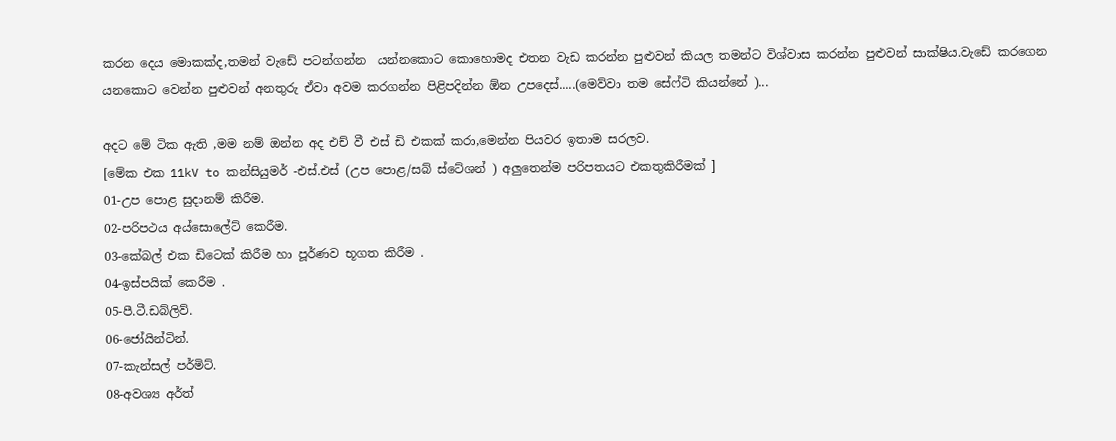කරන දෙය මොකක්ද,තමන් වැඩේ පටන්ගන්න  යන්නකොට කොහොමද එතන වැඩ කරන්න පුළුවන් කියල තමන්ට විශ්වාස කරන්න පුළුවන් සාක්ෂිය.වැඩේ කරගෙන යනකොට වෙන්න පුළුවන් අනතුරු ඒවා අවම කරගන්න පිළිපදින්න ඕන උපදෙස්.....(මෙව්වා තම සේෆ්ටි කියන්නේ )...

අදට මේ ටික ඇති ,මම නම් ඔන්න අද එච් වී එස් ඩි එකක් කරා,මෙන්න පියවර ඉතාම සරලව.
[මේක එක 11kV to කන්සියුමර් -එස්.එස් (උප පොළ/සබ් ස්ටේශන් ) අලුතෙන්ම පරිපතයට එකතුකිරීමක් ]
01-උප පොළ සුදානම් කිරීම.
02-පරිපථය අය්සොලේට් කෙරීම.
03-කේබල් එක ඩිටෙක් කිරීම හා පූර්ණව භූගත කිරීම .
04-ඉස්පයික් කෙරීම .
05-පී.ටී.ඩබ්ලිව්.
06-ජෝයින්ටින්.
07-කැන්සල් පර්මිට්.
08-අවශ්‍ය අර්ත්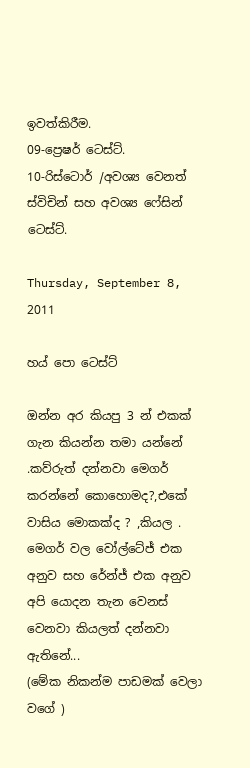ඉවත්කිරීම.
09-ප්‍රෙෂර් ටෙස්ට්.
10-රිස්ටොර් /අවශ්‍ය වෙනත් ස්විචින් සහ අවශ්‍ය ෆේසින් ටෙස්ට්.

Thursday, September 8, 2011

හය් පො ටෙස්ට්

ඔන්න අර කියපු 3 න් එකක් ගැන කියන්න තමා යන්නේ .කව්රුත් දන්නවා මෙගර් කරන්නේ කොහොමද?,එකේ වාසිය මොකක්ද ? ,කියල .
මෙගර් වල වෝල්ටේජ් එක අනුව සහ රේන්ජ් එක අනුව අපි යොදන තැන වෙනස් වෙනවා කියලත් දන්නවා ඇතිනේ...
(මේක නිකන්ම පාඩමක් වෙලා වගේ )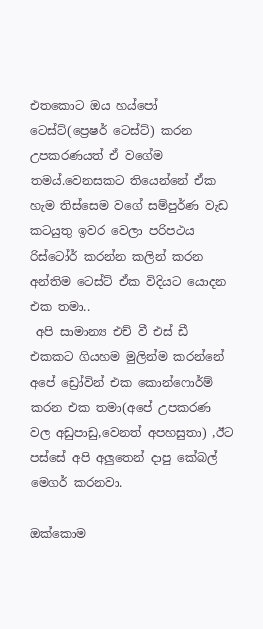එතකොට ඔය හය්පෝ ටෙස්ට්(ප්‍රෙෂර් ටෙස්ට්) කරන උපකරණයත් ඒ වගේම තමය්.වෙනසකට තියෙන්නේ ඒක හැම තිස්සෙම වගේ සම්පුර්ණ වැඩ කටයුතු ඉවර වෙලා පරිපථය රිස්ටෝර් කරන්න කලින් කරන අන්තිම ටෙස්ට් ඒක විදියට යොදන එක තමා..
 අපි සාමාන්‍ය එච් වී එස් ඩී එකකට ගියහම මුලින්ම කරන්නේ අපේ ඩ්‍රෝවින් එක කොන්ෆොර්ම් කරන එක තමා(අපේ උපකරණ වල අඩුපාඩු,වෙනත් අපහසුතා) ,ඊට පස්සේ අපි අලුතෙන් දාපු කේබල් මෙගර් කරනවා.

ඔක්කොම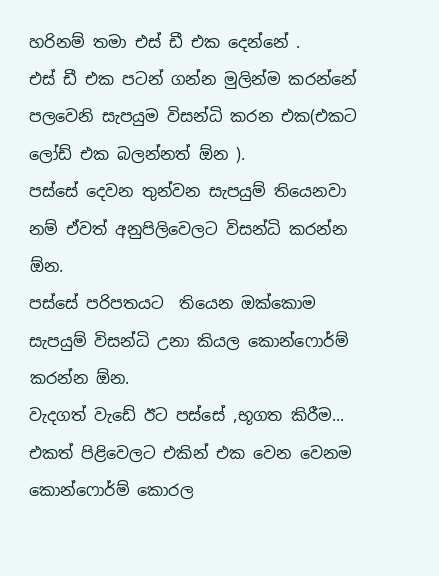හරිනම් තමා එස් ඩී එක දෙන්නේ .
එස් ඩී එක පටන් ගන්න මුලින්ම කරන්නේ පලවෙනි සැපයුම විසන්ධි කරන එක(එකට ලෝඩ් එක බලන්නත් ඕන ).
පස්සේ දෙවන තුන්වන සැපයුම් තියෙනවා නම් ඒවත් අනුපිලිවෙලට විසන්ධි කරන්න ඕන.
පස්සේ පරිපතයට  තියෙන ඔක්කොම සැපයුම් විසන්ධි උනා කියල කොන්ෆොර්ම් කරන්න ඕන.
වැදගත් වැඩේ ඊට පස්සේ ,භූගත කිරීම...
එකත් පිළිවෙලට එකින් එක වෙන වෙනම කොන්ෆොර්ම් කොරල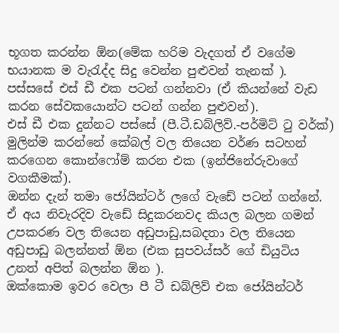භූගත කරන්න ඕන(මේක හරිම වැදගත් ඒ වගේම භයානක ම වැරැද්ද සිදු වෙන්න පුළුවන් තැනක් ).
පස්සසේ එස් ඩී එක පටන් ගන්නවා (ඒ කියන්නේ වැඩ කරන සේවකයොන්ට පටන් ගන්න පුළුවන්).
එස් ඩී එක දුන්නට පස්සේ (පී.ටී.ඩබ්ලිව්.-පර්මිට් ටු වර්ක්) මුලින්ම කරන්නේ කේබල් වල තියෙන වර්ණ සටහන් කරගෙන කොන්ෆෝම් කරන එක (ඉන්ජිනේරුවාගේ වගකීමක්).
ඔන්න දැන් තමා ජෝයින්ටර් ලගේ වැඩේ පටන් ගන්නේ.
ඒ අය නිවැරදිව වැඩේ සිදුකරනවද කියල බලන ගමන් උපකරණ වල තියෙන අඩුපාඩු,සබදතා වල තියෙන අඩුපාඩු බලන්නත් ඕන (එක සුපවය්සර් ගේ ඩියුටිය උනත් අපිත් බලන්න ඕන ).
ඔක්කොම ඉවර වෙලා පී ටී ඩබ්ලිව් එක ජෝයින්ටර්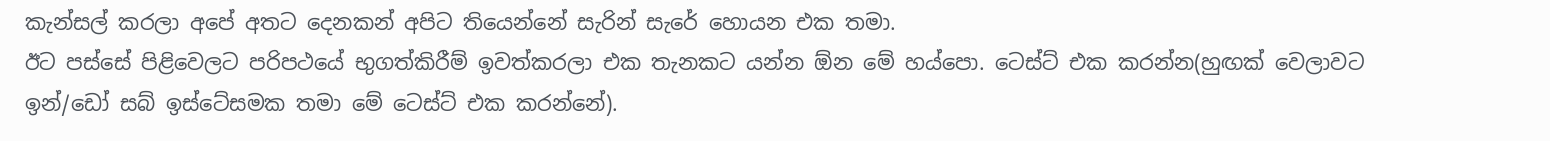කැන්සල් කරලා අපේ අතට දෙනකන් අපිට තියෙන්නේ සැරින් සැරේ හොයන එක තමා.
ඊට පස්සේ පිළිවෙලට පරිපථයේ භුගත්කිරීම් ඉවත්කරලා එක තැනකට යන්න ඕන මේ හය්පො. ටෙස්ට් එක කරන්න(හුඟක් වෙලාවට ඉන්/ඩෝ සබ් ඉස්ටේසමක තමා මේ ටෙස්ට් එක කරන්නේ).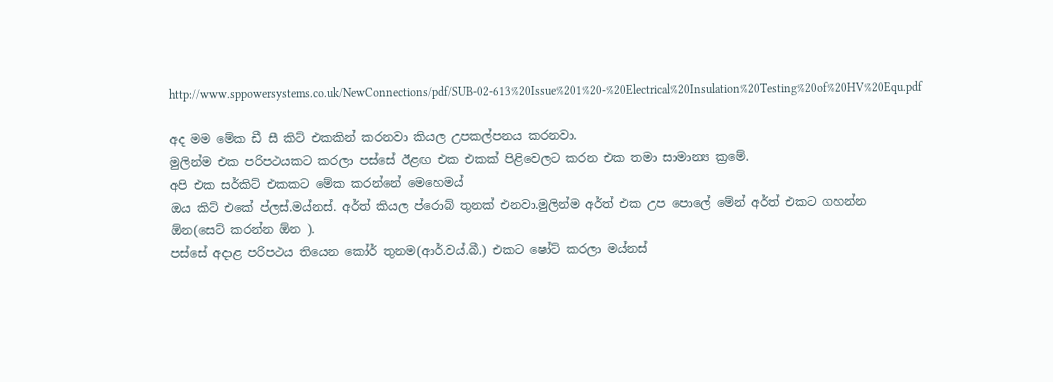http://www.sppowersystems.co.uk/NewConnections/pdf/SUB-02-613%20Issue%201%20-%20Electrical%20Insulation%20Testing%20of%20HV%20Equ.pdf

අද මම මේක ඩී සී කිට් එකකින් කරනවා කියල උපකල්පනය කරනවා.
මුලින්ම එක පරිපථයකට කරලා පස්සේ ඊළඟ එක එකක් පිළිවෙලට කරන එක තමා සාමාන්‍ය ක්‍රමේ.
අපි එක සර්කිට් එකකට මේක කරන්නේ මෙහෙමය්
ඔය කිට් එකේ ප්ලස්.මය්නස්. අර්ත් කියල ප්රොබ් තුනක් එනවා.මුලින්ම අර්ත් එක උප පොලේ මේන් අර්ත් එකට ගහන්න ඕන(සෙට් කරන්න ඕන ).
පස්සේ අදාළ පරිපථය තියෙන කෝර් තුනම(ආර්.වය්.බී.) එකට ෂෝට් කරලා මය්නස්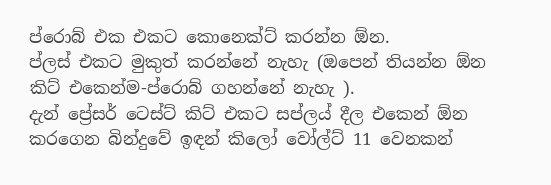ප්රොබ් එක එකට කොනෙක්ට් කරන්න ඕන.
ප්ලස් එකට මුකුත් කරන්නේ නැහැ (ඔපෙන් තියන්න ඕන කිට් එකෙන්ම-ප්රොබ් ගහන්නේ නැහැ ).
දැන් ප්‍රේසර් ටෙස්ට් කිට් එකට සප්ලය් දීල එකෙන් ඕන කරගෙන බින්දුවේ ඉඳන් කිලෝ වෝල්ට් 11 වෙනකන්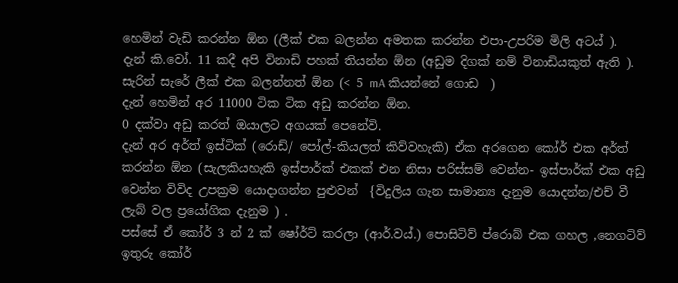හෙමින් වැඩි කරන්න ඕන (ලීක් එක බලන්න අමතක කරන්න එපා-උපරිම මිලි අටය් ).
දැන් කි.වෝ. 11 කදී අපි විනාඩි පහක් තියන්න ඕන (අඩුම දිගක් නම් විනාඩියකුත් ඇති ).
සැරින් සැරේ ලීක් එක බලන්නත් ඕන (< 5 mA කියන්නේ ගොඩ  )
දැන් හෙමින් අර 11000 ටික ටික අඩු කරන්න ඕන.
0 දක්වා අඩු කරත් ඔයාලට අගයක් පෙනේවි.
දැන් අර අර්ත් ඉස්ටික් (රොඩ්/ පෝල්-කියලත් කිව්වහැකි) ඒක අරගෙන කෝර් එක අර්ත් කරන්න ඕන (සැලකියහැකි ඉස්පාර්ක් එකක් එන නිසා පරිස්සම් වෙන්න- ඉස්පාර්ක් එක අඩු වෙන්න විවිද උපක්‍රම යොදාගන්න පුළුවන්  {විදුලිය ගැන සාමාන්‍ය දැනුම යොදන්න/එච් වී ලැබ් වල ප්‍රයෝගික දැනුම ) .
පස්සේ ඒ කෝර් 3 න් 2 ක් ෂෝර්ට් කරලා (ආර්.වය්.) පොසිටිව් ප්රොබ් එක ගහල ,නෙගටිව් ඉතුරු කෝර්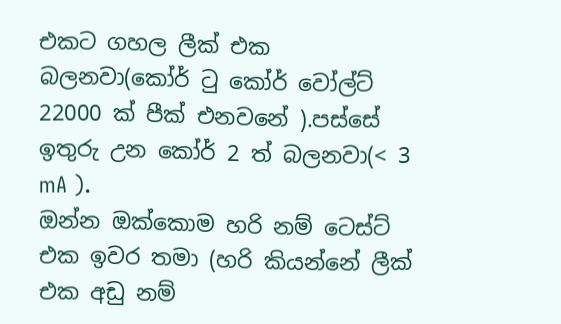එකට ගහල ලීක් එක බලනවා(කෝර් ටු කෝර් වෝල්ට්  22000 ක් පීක් එනවනේ ).පස්සේ ඉතුරු උන කෝර් 2 ත් බලනවා(< 3 mA ).
ඔන්න ඔක්කොම හරි නම් ටෙස්ට් එක ඉවර තමා (හරි කියන්නේ ලීක් එක අඩු නම්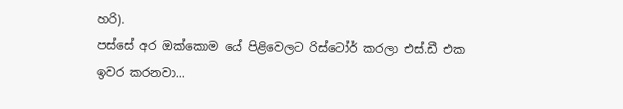හරි).
පස්සේ අර ඔක්කොම යේ පිළිවෙලට රිස්ටෝර් කරලා එස්.ඩී එක ඉවර කරනවා...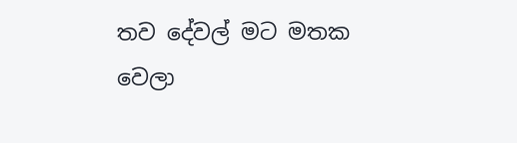තව දේවල් මට මතක වෙලා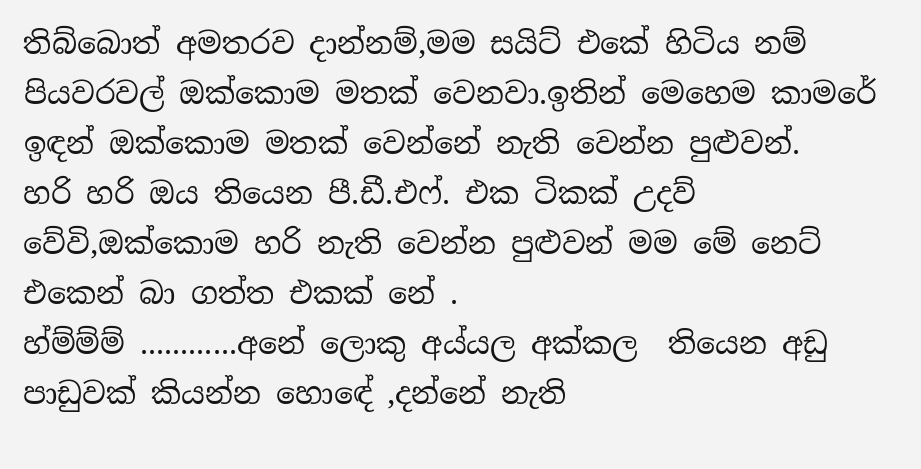තිබ්බොත් අමතරව දාන්නම්,මම සයිට් එකේ හිටිය නම් පියවරවල් ඔක්කොම මතක් වෙනවා.ඉතින් මෙහෙම කාමරේ ඉඳන් ඔක්කොම මතක් වෙන්නේ නැති වෙන්න පුළුවන්.
හරි හරි ඔය තියෙන පී.ඩී.එෆ්. එක ටිකක් උදව් වේවි,ඔක්කොම හරි නැති වෙන්න පුළුවන් මම මේ නෙට් එකෙන් බා ගත්ත එකක් නේ .
හ්ම්ම්ම් ............අනේ ලොකු අය්යල අක්කල  තියෙන අඩු පාඩුවක් කියන්න හොඳේ ,දන්නේ නැති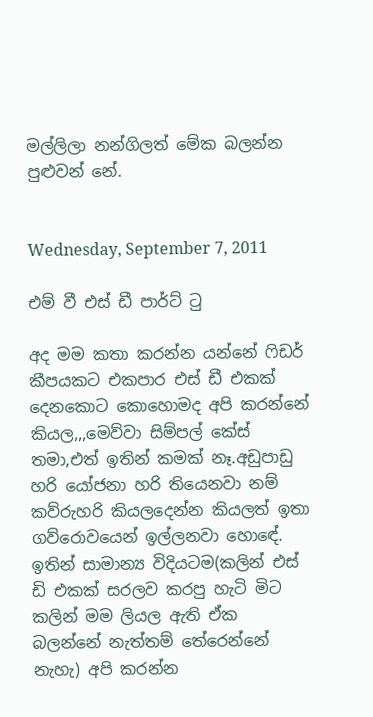මල්ලිලා නන්ගිලත් මේක බලන්න පුළුවන් නේ.


Wednesday, September 7, 2011

එම් වී එස් ඩී පාර්ට් ටු

අද මම කතා කරන්න යන්නේ ෆිඩර් කීපයකට එකපාර එස් ඩී එකක් දෙනකොට කොහොමද අපි කරන්නේ කියල,,,මෙව්වා සිම්පල් කේස් තමා,එත් ඉතින් කමක් නෑ.අඩුපාඩු හරි යෝජනා හරි තියෙනවා නම් කව්රුහරි කියලදෙන්න කියලත් ඉතා ගව්රොවයෙන් ඉල්ලනවා හොඳේ.
ඉතින් සාමාන්‍ය විදියටම(කලින් එස් ඩි එකක් සරලව කරපු හැටි මිට කලින් මම ලියල ඇති ඒක බලන්නේ නැත්තම් තේරෙන්නේ නැහැ) අපි කරන්න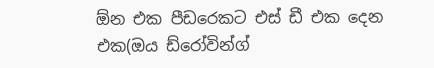ඕන එක පීඩරෙකට එස් ඩී එක දෙන එක(ඔය ඩ්රෝවින්ග්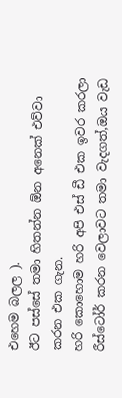එහෙම බලල ).
ඊට පස්සේ තමා හිතන්න ඕන අනෙක් එව්වා කරන එක ගැන.
හරි කොහොම හරි අපි එස් ඩී එක ඉවර කරලා රීස්ටෝර් කරන වෙලාවට තමා වැදගත්,ඔය වැඩ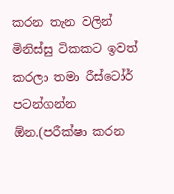කරන තැන වලින් මිනිස්සු ටිකකට ඉවත් කරලා තමා රීස්ටෝර් පටන්ගන්න ඕන.(පරීක්ෂා කරන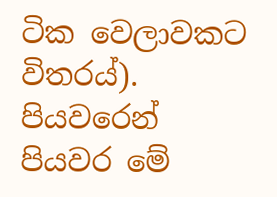ටික වෙලාවකට විතරය්).
පියවරෙන් පියවර මේ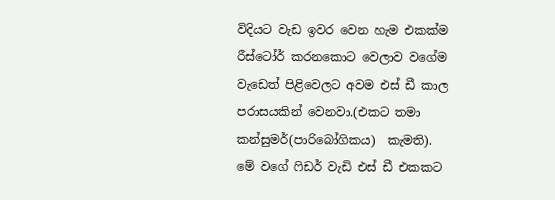විදියට වැඩ ඉවර වෙන හැම එකක්ම රීස්ටෝර් කරනකොට වෙලාව වගේම වැඩෙත් පිළිවෙලට අවම එස් ඩී කාල පරාසයකින් වෙනවා.(එකට තමා කන්සුමර්(පාරිබෝගිකය)  කැමති).
මේ වගේ ෆිඩර් වැඩි එස් ඩී එකකට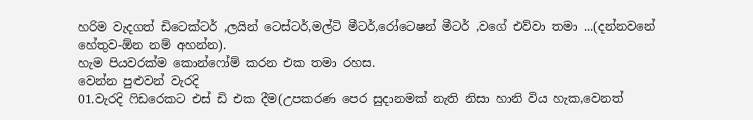හරිම වැදගත් ඩිටෙක්ටර් ,ලයින් ටෙස්ටර්,මල්ටි මීටර්,රෝටෙෂන් මීටර් ,වගේ එව්වා තමා ...(දන්නවනේ හේතුව-ඕන නම් අහන්න).
හැම පියවරක්ම කොන්ෆෝම් කරන එක තමා රහස.
වෙන්න පුළුවන් වැරදි
01.වැරදි ෆිඩරෙකට එස් ඩි එක දීම(උපකරණ පෙර සුදානමක් නැති නිසා හානි විය හැක,වෙනත්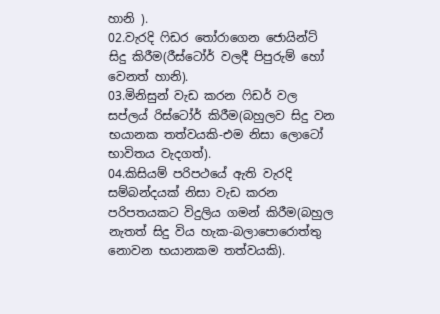හානි ).
02.වැරදි ෆිඩර තෝරාගෙන ජොයින්ට් සිදු කිරීම(රීස්ටෝර් වලදී පිපුරුම් හෝ වෙනත් හානි).
03.මිනිසුන් වැඩ කරන ෆිඩර් වල සප්ලය් රිස්ටෝර් කිරීම(බහුලව සිදු වන භයානක තත්වයකි-එම නිසා ලොටෝ භාවිතය වැදගත්).
04.කිසියම් පරිපථයේ ඇති වැරදි සම්බන්දයක් නිසා වැඩ කරන පරිපතයකට විදුලිය ගමන් කිරීම(බහුල නැතත් සිදු විය හැක-බලාපොරොත්තු නොවන භයානකම තත්වයකි).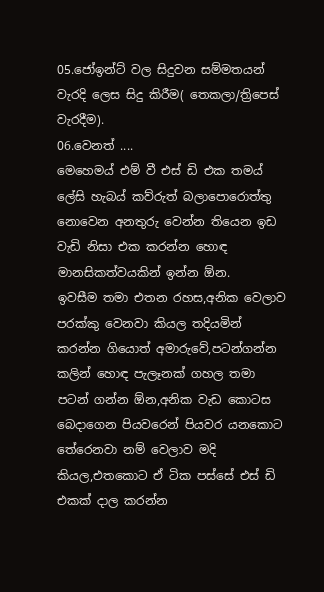05.ජෝඉන්ට් වල සිදුවන සම්මතයන් වැරදි ලෙස සිදු කිරීම( තෙකලා/ත්‍රිපෙස් වැරදීම).
06.වෙනත් ....
මෙහෙමය් එම් වී එස් ඩි එක තමය් ලේසි හැබය් කව්රුත් බලාපොරොත්තු නොවෙන අනතුරු වෙන්න තියෙන ඉඩ වැඩි නිසා එක කරන්න හොඳ මානසිකත්වයකින් ඉන්න ඕන.
ඉවසීම තමා එතන රහස,අනික වෙලාව පරක්කු වෙනවා කියල තදියමින් කරන්න ගියොත් අමාරුවේ,පටන්ගන්න කලින් හොඳ පැලෑනක් ගහල තමා පටන් ගන්න ඕන,අනික වැඩ කොටස බෙදාගෙන පියවරෙන් පියවර යනකොට තේරෙනවා නම් වෙලාව මදි කියල,එතකොට ඒ ටික පස්සේ එස් ඩි එකක් දාල කරන්න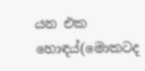යන එක හොඳය්(මොකටද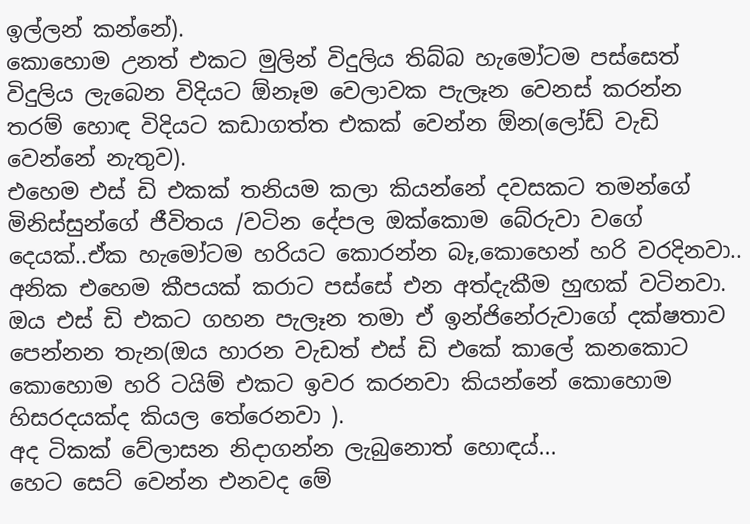ඉල්ලන් කන්නේ).
කොහොම උනත් එකට මුලින් විදුලිය තිබ්බ හැමෝටම පස්සෙත් විදුලිය ලැබෙන විදියට ඕනෑම වෙලාවක පැලෑන වෙනස් කරන්න තරම් හොඳ විදියට කඩාගත්ත එකක් වෙන්න ඕන(ලෝඩ් වැඩි වෙන්නේ නැතුව).
එහෙම එස් ඩි එකක් තනියම කලා කියන්නේ දවසකට තමන්ගේ මිනිස්සුන්ගේ ජීවිතය /වටින දේපල ඔක්කොම බේරුවා වගේ දෙයක්..ඒක හැමෝටම හරියට කොරන්න බෑ,කොහෙන් හරි වරදිනවා..
අනික එහෙම කීපයක් කරාට පස්සේ එන අත්දැකීම හුඟක් වටිනවා.
ඔය එස් ඩි එකට ගහන පැලෑන තමා ඒ ඉන්ජිනේරුවාගේ දක්ෂතාව පෙන්නන තැන(ඔය හාරන වැඩත් එස් ඩි එකේ කාලේ කනකොට කොහොම හරි ටයිම් එකට ඉවර කරනවා කියන්නේ කොහොම හිසරදයක්ද කියල තේරෙනවා ).
අද ටිකක් වේලාසන නිදාගන්න ලැබුනොත් හොඳය්...
හෙට සෙට් වෙන්න එනවද මේ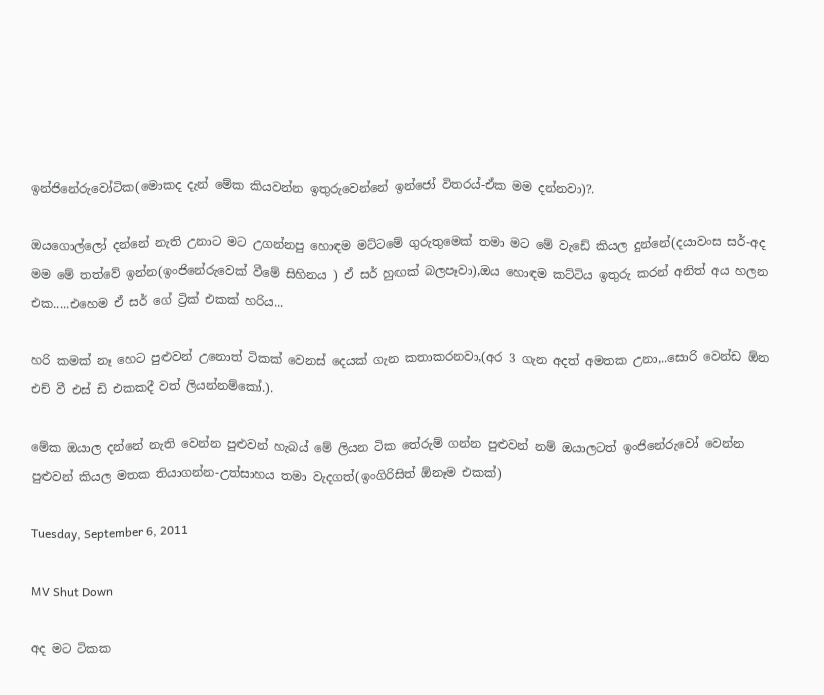ඉන්ජිනේරුවෝටික(මොකද දැන් මේක කියවන්න ඉතුරුවෙන්නේ ඉන්ජෝ විතරය්-ඒක මම දන්නවා)?.

ඔයගොල්ලෝ දන්නේ නැති උනාට මට උගන්නපු හොඳම මට්ටමේ ගුරුතුමෙක් තමා මට මේ වැඩේ කියල දුන්නේ(දයාවංස සර්-අද මම මේ තත්වේ ඉන්න(ඉංජිනේරුවෙක් වීමේ සිහිනය ) ඒ සර් හුඟක් බලපෑවා),ඔය හොඳම කට්ටිය ඉතුරු කරන් අනිත් අය හලන එක.....එහෙම ඒ සර් ගේ ට්‍රික් එකක් හරිය...

හරි කමක් නෑ හෙට පුළුවන් උනොත් ටිකක් වෙනස් දෙයක් ගැන කතාකරනවා,(අර 3 ගැන අදත් අමතක උනා,..සොරි වෙන්ඩ ඕන එච් වී එස් ඩි එකකදී වත් ලියන්නම්කෝ.).

මේක ඔයාල දන්නේ නැති වෙන්න පුළුවන් හැබය් මේ ලියන ටික තේරුම් ගන්න පුළුවන් නම් ඔයාලටත් ඉංජිනේරුවෝ වෙන්න පුළුවන් කියල මතක තියාගන්න-උත්සාහය තමා වැදගත්(ඉංගිරිසිත් ඕනෑම එකක්)

Tuesday, September 6, 2011

MV Shut Down

අද මට ටිකක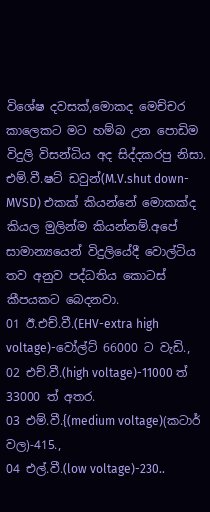විශේෂ දවසක්,මොකද මෙච්චර කාලෙකට මට හම්බ උන පොඩිම විදුලි විසන්ධිය අද සිද්දකරපු නිසා.
එම්.වී.ෂට් ඩවුන්(M.V.shut down-MVSD) එකක් කියන්නේ මොකක්ද කියල මුලින්ම කියන්නම්.අපේ සාමාන්‍යයෙන් විදුලියේදී වොල්ටිය තව අනුව පද්ධතිය කොටස් කීපයකට බෙදනවා.
01 ඊ.එච්.වී.(EHV-extra high voltage)-වෝල්ට් 66000 ට වැඩි.,
02 එච්.වී.(high voltage)-11000 ත් 33000 ත් අතර.
03 එම්.වී.{(medium voltage)(කටාර් වල)-415.,
04 එල්.වී.(low voltage)-230..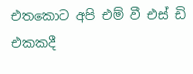එතකොට අපි එම් වී එස් ඩි එකකදී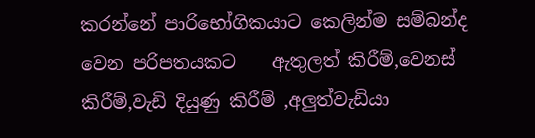කරන්නේ පාරිභෝගිකයාට කෙලින්ම සම්බන්ද වෙන පරිපතයකට    ඇතුලත් කිරීම්,වෙනස් කිරීම්,වැඩි දියුණු කිරීම් ,අලුත්වැඩියා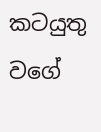කටයුතු වගේ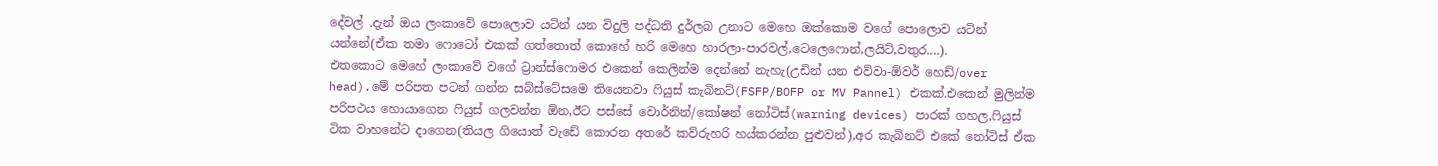දේවල් .දැන් ඔය ලංකාවේ පොලොව යටින් යන විදුලි පද්ධති දුර්ලබ උනාට මෙහෙ ඔක්කොම වගේ පොලොව යටින් යන්නේ(ඒක තමා ෆොටෝ එකක් ගත්තොත් කොහේ හරි මෙහෙ හාරලා-පාරවල්,ටෙලෙෆොන්,ලයිට්,වතුර....).
එතකොට මෙහේ ලංකාවේ වගේ ට්‍රාන්ස්ෆොමර එකෙන් කෙලින්ම දෙන්නේ නැහැ(උඩින් යන එව්වා-ඕවර් හෙඩ්/over head).මේ පරිපත පටන් ගන්න සබ්ස්ටේසමෙ තියෙනවා ෆියුස් කැබිනට්(FSFP/BOFP or MV Pannel) එකක්.එකෙන් මුලින්ම පරිපථය හොයාගෙන ෆියුස් ගලවන්න ඕන,ඊට පස්සේ වොර්නින්/කෝෂන් නෝටිස්(warning devices) පාරක් ගහල,ෆියුස් ටික වාහනේට දාගෙන(තියල ගියොත් වැඩේ කොරන අතරේ කව්රුහරි හය්කරන්න පුළුවන්),අර කැබිනට් එකේ නෝටිස් ඒක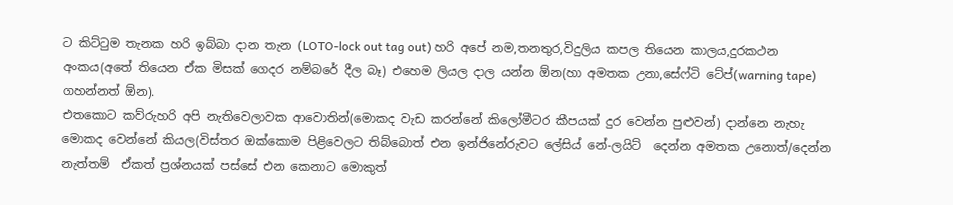ට කිට්ටුම තැනක හරි ඉබ්බා දාන තැන (LOTO-lock out tag out) හරි අපේ නම,තනතුර,විදුලිය කපල තියෙන කාලය,දුරකථන අංකය(අතේ තියෙන ඒක මිසක් ගෙදර නම්බරේ දීල බෑ) එහෙම ලියල දාල යන්න ඕන(හා අමතක උනා,සේෆ්ටි ටේප්(warning tape) ගහන්නත් ඕන).
එතකොට කව්රුහරි අපි නැතිවෙලාවක ආවොතින්(මොකද වැඩ කරන්නේ කිලෝමීටර කීපයක් දුර වෙන්න පුළුවන්) දාන්නෙ නැහැ මොකද වෙන්නේ කියල(විස්තර ඔක්කොම පිළිවෙලට තිබ්බොත් එන ඉන්ජිනේරුවට ලේසිය් නේ-ලයිට්  දෙන්න අමතක උනොත්/දෙන්න නැත්තම්  ඒකත් ප්‍රශ්නයක් පස්සේ එන කෙනාට මොකුත්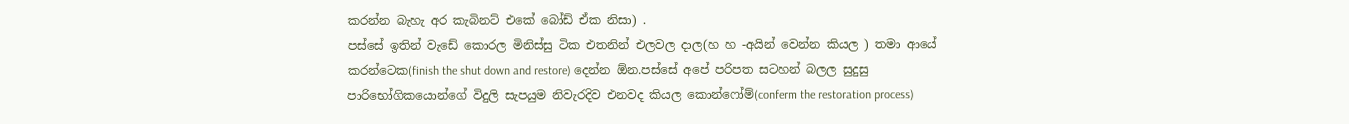කරන්න බැහැ අර කැබිනට් එකේ බෝඩ් ඒක නිසා) .
පස්සේ ඉතින් වැඩේ කොරල මිනිස්සු ටික එතනින් එලවල දාල(හ හ -අයින් වෙන්න කියල ) තමා ආයේ කරන්ටෙක(finish the shut down and restore) දෙන්න ඕන.පස්සේ අපේ පරිපත සටහන් බලල සුදුසු පාරිභෝගිකයොන්ගේ විදුලි සැපයුම නිවැරදිව එනවද කියල කොන්ෆෝම්(conferm the restoration process)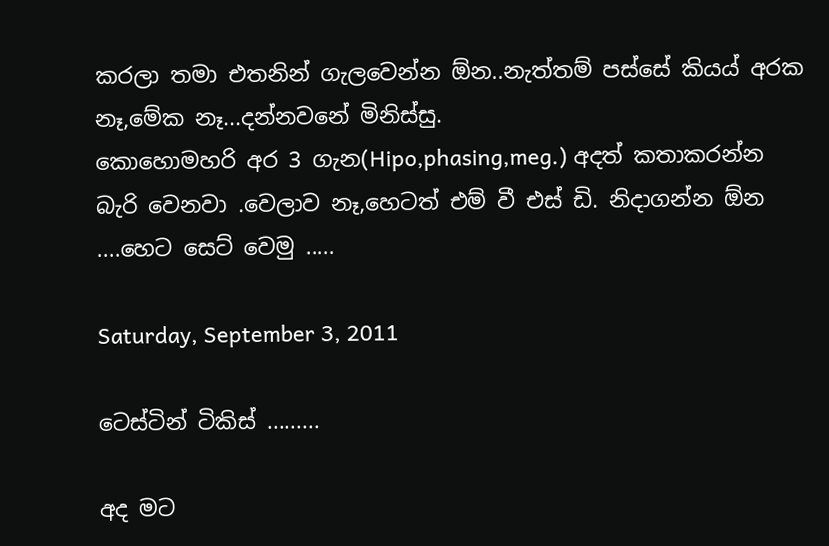කරලා තමා එතනින් ගැලවෙන්න ඕන..නැත්තම් පස්සේ කියය් අරක නෑ,මේක නෑ...දන්නවනේ මිනිස්සු.
කොහොමහරි අර 3 ගැන(Hipo,phasing,meg.) අදත් කතාකරන්න බැරි වෙනවා .වෙලාව නෑ,හෙටත් එම් වී එස් ඩි. නිදාගන්න ඕන ....හෙට සෙට් වෙමු .....

Saturday, September 3, 2011

ටෙස්ටින් ටිකිස් .........

අද මට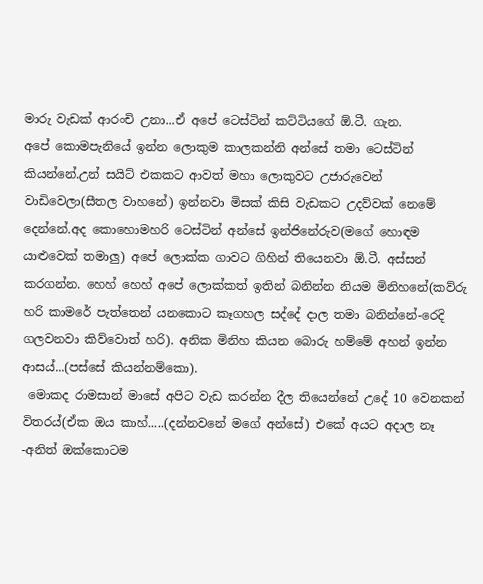මාරු වැඩක් ආරංචි උනා...ඒ අපේ ටෙස්ටින් කට්ටියගේ ඕ.ටී. ගැන.
අපේ කොමපැනියේ ඉන්න ලොකුම කාලකන්නි අන්සේ තමා ටෙස්ටින් කියන්නේ.උන් සයිට් එකකට ආවත් මහා ලොකුවට උජාරුවෙන් වාඩිවෙලා(සීතල වාහනේ) ඉන්නවා මිසක් කිසි වැඩකට උදව්වක් නෙමේ දෙන්නේ.අද කොහොමහරි ටෙස්ටින් අන්සේ ඉන්ජිනේරුව(මගේ හොඳම යාළුවෙක් තමාලු) අපේ ලොක්ක ගාවට ගිහින් තියෙනවා ඕ.ටී. අස්සන් කරගන්න. හෙහ් හෙහ් අපේ ලොක්කත් ඉතින් බනින්න නියම මිනිහනේ(කව්රු හරි කාමරේ පැත්තෙන් යනකොට කෑගහල සද්දේ දාල තමා බනින්නේ-රෙදි ගලවනවා කිව්වොත් හරි). අනික මිනිහ කියන බොරු හම්මේ අහන් ඉන්න ආසය්...(පස්සේ කියන්නම්කො).
 මොකද රාමසාන් මාසේ අපිට වැඩ කරන්න දීල තියෙන්නේ උදේ 10 වෙනකන් විතරය්(ඒක ඔය කාහ්.....(දන්නවනේ මගේ අන්සේ) එකේ අයට අදාල නෑ -අනිත් ඔක්කොටම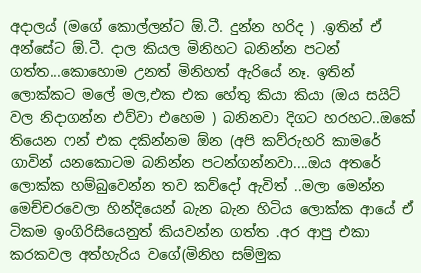අදාලය් (මගේ කොල්ලන්ට ඕ.ටී. දුන්න හරිද ) .ඉතින් ඒ අන්සේට ඕ.ටී. දාල කියල මිනිහට බනින්න පටන් ගත්ත...කොහොම උනත් මිනිහත් ඇරියේ නෑ. ඉතින් ලොක්කට මලේ මල,එක එක හේතු කියා කියා (ඔය සයිට් වල නිදාගන්න එව්වා එහෙම ) බනිනවා දිගට හරහට..ඔකේ තියෙන ෆන් එක දකින්නම ඕන (අපි කව්රුහරි කාමරේ ගාවින් යනකොටම බනින්න පටන්ගන්නවා....ඔය අතරේ ලොක්ක හම්බුවෙන්න තව කව්දෝ ඇවිත් ..මලා මෙන්න මෙච්චරවෙලා හින්දියෙන් බැන බැන හිටිය ලොක්ක ආයේ ඒ ටිකම ඉංගිරිසියෙනුත් කියවන්න ගත්ත .අර ආපු එකා කරකවල අත්හැරිය වගේ(මිනිහ සම්මුක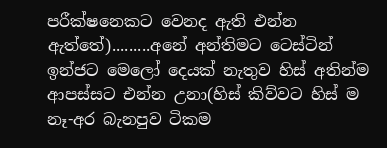පරීක්ෂනෙකට වෙනද ඇති එන්න ඇත්තේ).........අනේ අන්තිමට ටෙස්ටින් ඉන්ජට මෙලෝ දෙයක් නැතුව හිස් අතින්ම ආපස්සට එන්න උනා(හිස් කිව්වට හිස් ම නෑ-අර බැනපුව ටිකම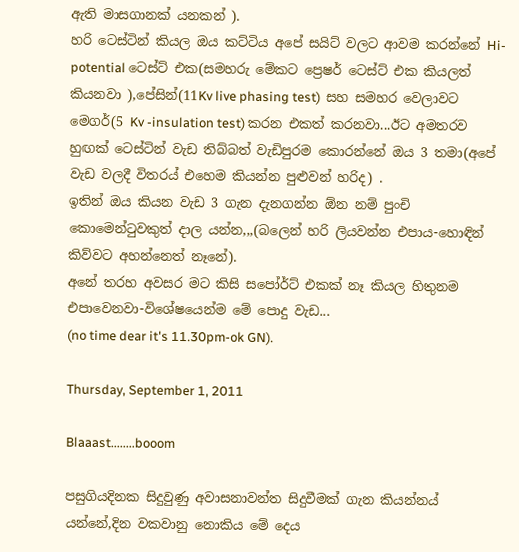ඇති මාසගානක් යනකන් ).
හරි ටෙස්ටින් කියල ඔය කට්ටිය අපේ සයිට් වලට ආවම කරන්නේ Hi-potential ටෙස්ට් එක(සමහරු මේකට ප්‍රෙෂර් ටෙස්ට් එක කියලත් කියනවා ),පේසින්(11Kv live phasing test)  සහ සමහර වෙලාවට මෙගර්(5 Kv -insulation test) කරන එකත් කරනවා...ඊට අමතරව හුඟක් ටෙස්ටින් වැඩ තිබ්බත් වැඩිපුරම කොරන්නේ ඔය 3 තමා(අපේ වැඩ වලදී විතරය් එහෙම කියන්න පුළුවන් හරිද) .
ඉතින් ඔය කියන වැඩ 3 ගැන දැනගන්න ඕන නම් පුංචි කොමෙන්ටුවකුත් දාල යන්න,,,(බලෙන් හරි ලියවන්න එපාය-හොඳින් කිව්වට අහන්නෙත් නෑනේ).
අනේ තරහ අවසර මට කිසි සපෝර්ට් එකක් නෑ කියල හිතුනම එපාවෙනවා-විශේෂයෙන්ම මේ පොදු වැඩ...
(no time dear it's 11.30pm-ok GN).

Thursday, September 1, 2011

Blaaast........booom

පසුගියදිනක සිදුවුණු අවාසනාවන්ත සිදුවීමක් ගැන කියන්නය් යන්නේ,දින වකවානු නොකිය මේ දෙය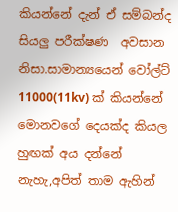කියන්නේ දැන් ඒ සම්බන්ද සියලු පරීක්ෂණ  අවසාන නිසා.සාමාන්‍යයෙන් වෝල්ට් 11000(11kv) ක් කියන්නේ මොනවගේ දෙයක්ද කියල හුඟක් අය දන්නේ නැහැ,අපිත් තාම ඇහින්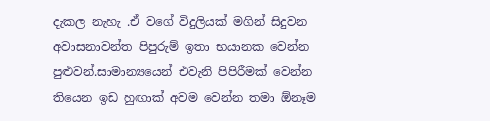දැකල නැහැ .ඒ වගේ විදුලියක් මගින් සිදුවන අවාසනාවන්ත පිපුරුම් ඉතා භයානක වෙන්න පුළුවන්.සාමාන්‍යයෙන් එවැනි පිපිරීමක් වෙන්න තියෙන ඉඩ හුඟාක් අවම වෙන්න තමා ඕනෑම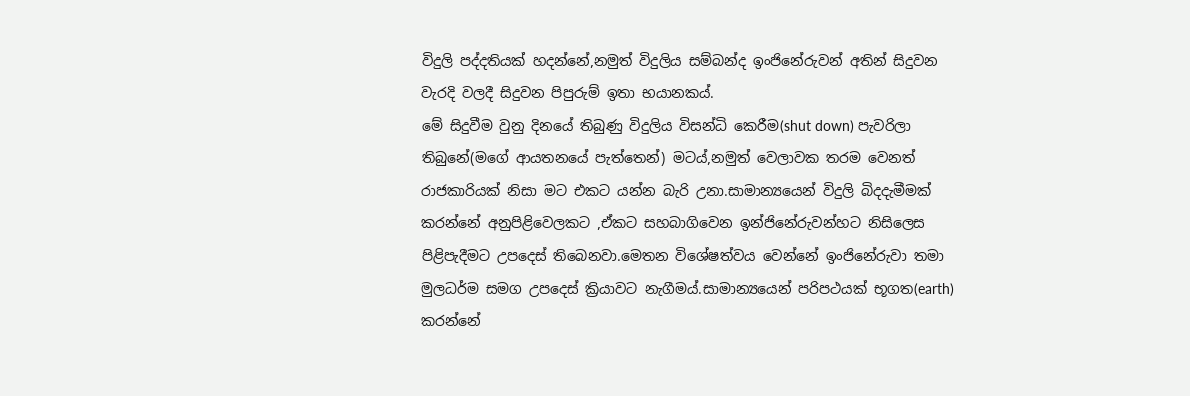විදුලි පද්දතියක් හදන්නේ,නමුත් විදුලිය සම්බන්ද ඉංජිනේරුවන් අතින් සිදුවන වැරදි වලදී සිදුවන පිපුරුම් ඉතා භයානකය්.
මේ සිදුවීම වුනු දිනයේ තිබුණු විදුලිය විසන්ධි කෙරීම(shut down) පැවරිලා තිබුනේ(මගේ ආයතනයේ පැත්තෙන්) මටය්,නමුත් වෙලාවක තරම වෙනත් රාජකාරියක් නිසා මට එකට යන්න බැරි උනා.සාමාන්‍යයෙන් විදුලි බිදදැමීමක් කරන්නේ අනුපිළිවෙලකට ,ඒකට සහබාගිවෙන ඉන්ජිනේරුවන්හට නිසිලෙස පිළිපැදීමට උපදෙස් තිබෙනවා.මෙතන විශේෂත්වය වෙන්නේ ඉංජිනේරුවා තමා මුලධර්ම සමග උපදෙස් ක්‍රියාවට නැගීමය්.සාමාන්‍යයෙන් පරිපථයක් භූගත(earth) කරන්නේ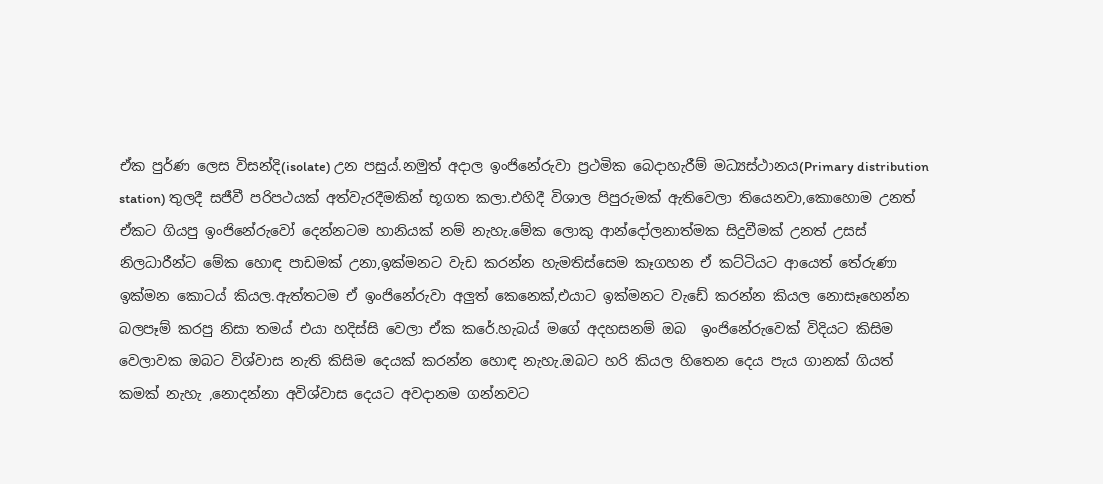ඒක පුර්ණ ලෙස විසන්දි(isolate) උන පසුය්.නමුත් අදාල ඉංජිනේරුවා ප්‍රථමික බෙදාහැරීම් මධ්‍යස්ථානය(Primary distribution station) තුලදී සජීවී පරිපථයක් අත්වැරදීමකින් භූගත කලා.එහිදී විශාල පිපුරුමක් ඇතිවෙලා තියෙනවා,කොහොම උනත් ඒකට ගියපු ඉංජිනේරුවෝ දෙන්නටම හානියක් නම් නැහැ.මේක ලොකු ආන්දෝලනාත්මක සිදුවීමක් උනත් උසස් නිලධාරීන්ට මේක හොඳ පාඩමක් උනා,ඉක්මනට වැඩ කරන්න හැමතිස්සෙම කෑගහන ඒ කට්ටියට ආයෙත් තේරුණා ඉක්මන කොටය් කියල.ඇත්තටම ඒ ඉංජිනේරුවා අලුත් කෙනෙක්,එයාට ඉක්මනට වැඩේ කරන්න කියල නොසෑහෙන්න බලපෑම් කරපු නිසා තමය් එයා හදිස්සි වෙලා ඒක කරේ.හැබය් මගේ අදහසනම් ඔබ  ඉංජිනේරුවෙක් විදියට කිසිම වෙලාවක ඔබට විශ්වාස නැති කිසිම දෙයක් කරන්න හොඳ නැහැ.ඔබට හරි කියල හිතෙන දෙය පැය ගානක් ගියත් කමක් නැහැ ,නොදන්නා අවිශ්වාස දෙයට අවදානම ගන්නවට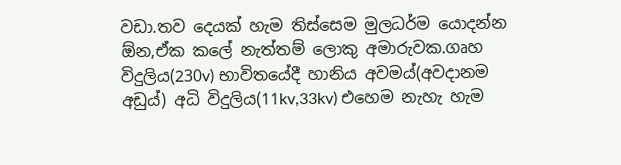වඩා.තව දෙයක් හැම තිස්සෙම මුලධර්ම යොදන්න ඕන,ඒක කලේ නැත්තම් ලොකු අමාරුවක.ගෘහ විදුලිය(230v) භාවිතයේදී හානිය අවමය්(අවදානම අඩුය්) අධි විදුලිය(11kv,33kv) එහෙම නැහැ හැම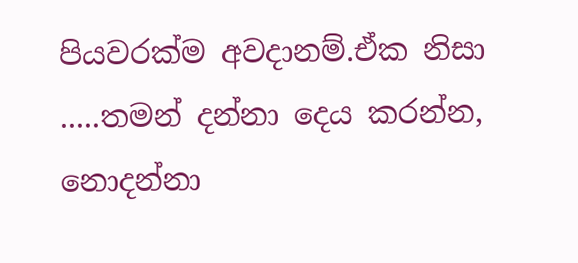පියවරක්ම අවදානම්.ඒක නිසා .....තමන් දන්නා දෙය කරන්න, නොදන්නා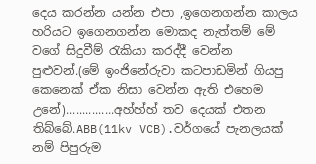දෙය කරන්න යන්න එපා ,ඉගෙනගන්න කාලය හරියට ඉගෙනගන්න මොකද නැත්තම් මේ වගේ සිදුවීම් රැකියා කරද්දී වෙන්න පුළුවන්.(මේ ඉංජිනේරුවා කටපාඩමින් ගියපු කෙනෙක් ඒක නිසා වෙන්න ඇති එහෙම උනේ)...............අහ්හ්හ් තව දෙයක් එතන තිබ්බේ.ABB(11kv VCB).වර්ගයේ පැනලයක් නම් පිපුරුම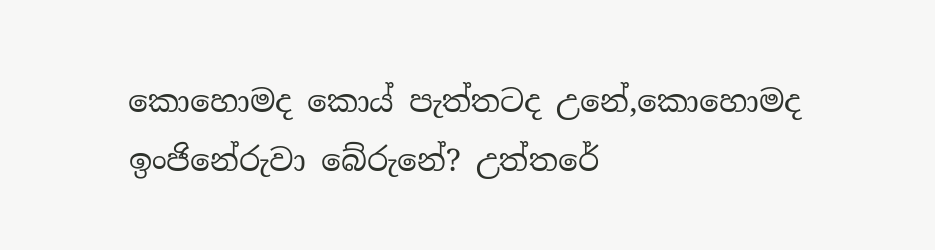කොහොමද කොය් පැත්තටද උනේ,කොහොමද ඉංජිනේරුවා බේරුනේ? උත්තරේ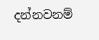දන්නවනම්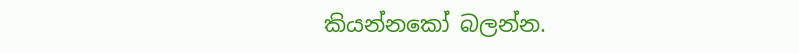කියන්නකෝ බලන්න.